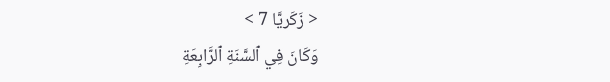< زَكَريَّا 7 >
وَكَانَ فِي ٱلسَّنَةِ ٱلرَّابِعَةِ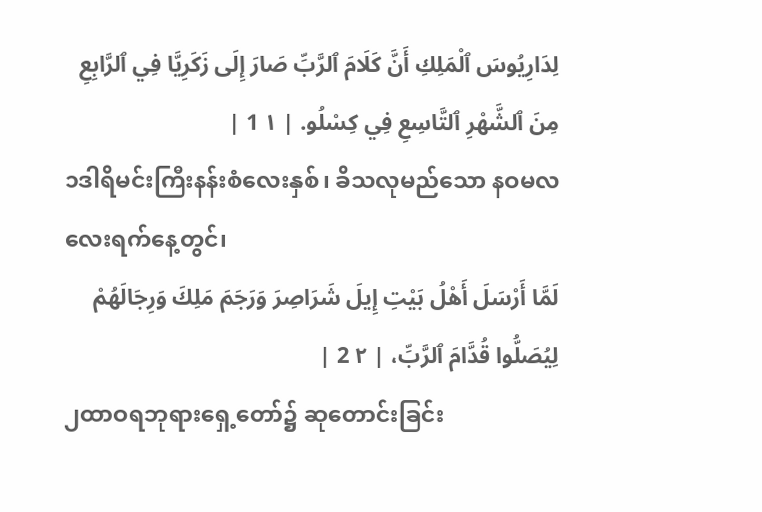لِدَارِيُوسَ ٱلْمَلِكِ أَنَّ كَلَامَ ٱلرَّبِّ صَارَ إِلَى زَكَرِيَّا فِي ٱلرَّابِعِ مِنَ ٱلشَّهْرِ ٱلتَّاسِعِ فِي كِسْلُو. | ١ 1 |
၁ဒါရိမင်းကြီးနန်းစံလေးနှစ်၊ ခိသလုမည်သော နဝမလလေးရက်နေ့တွင်၊
لَمَّا أَرْسَلَ أَهْلُ بَيْتِ إِيلَ شَرَاصِرَ وَرَجَمَ مَلِكَ وَرِجَالَهُمْ لِيُصَلُّوا قُدَّامَ ٱلرَّبِّ، | ٢ 2 |
၂ထာဝရဘုရားရှေ့တော်၌ ဆုတောင်းခြင်း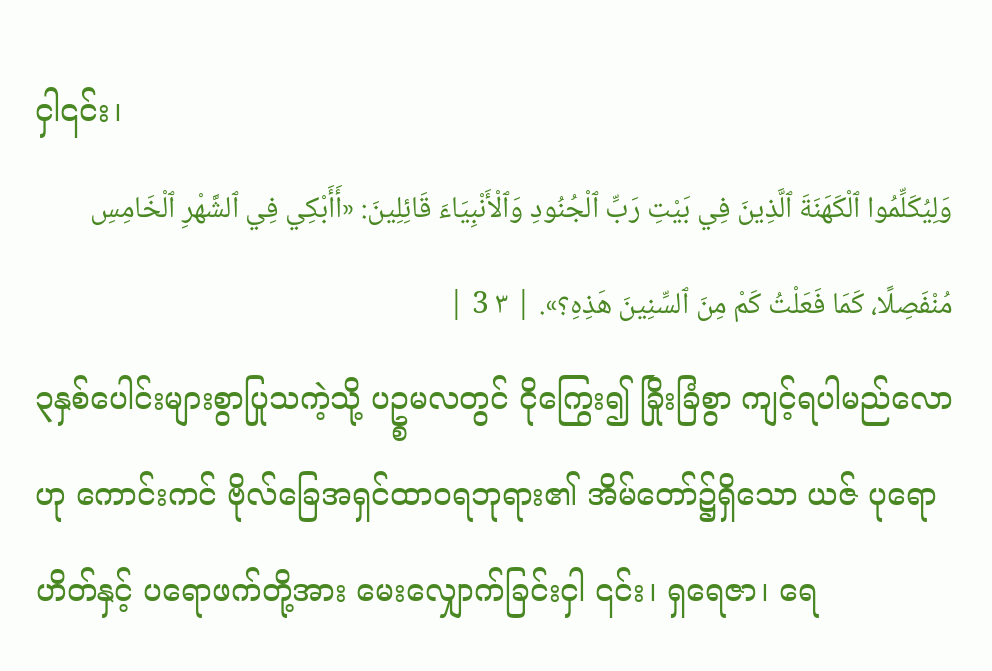ငှါ၎င်း၊
وَلِيُكَلِّمُوا ٱلْكَهَنَةَ ٱلَّذِينَ فِي بَيْتِ رَبِّ ٱلْجُنُودِ وَٱلْأَنْبِيَاءَ قَائِلِينَ: «أَأَبْكِي فِي ٱلشَّهْرِ ٱلْخَامِسِ مُنْفَصِلًا، كَمَا فَعَلْتُ كَمْ مِنَ ٱلسِّنِينَ هَذِهِ؟». | ٣ 3 |
၃နှစ်ပေါင်းများစွာပြုသကဲ့သို့ ပဥ္စမလတွင် ငိုကြွေး၍ ခြိုးခြံစွာ ကျင့်ရပါမည်လောဟု ကောင်းကင် ဗိုလ်ခြေအရှင်ထာဝရဘုရား၏ အိမ်တော်၌ရှိသော ယဇ် ပုရောဟိတ်နှင့် ပရောဖက်တို့အား မေးလျှောက်ခြင်းငှါ ၎င်း၊ ရှရေဇာ၊ ရေ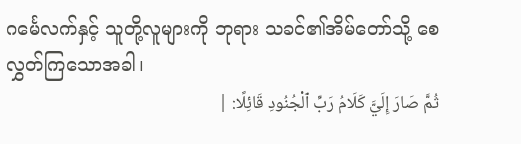ဂင်္မေလက်နှင့် သူတို့လူများကို ဘုရား သခင်၏အိမ်တော်သို့ စေလွှတ်ကြသောအခါ၊
ثُمَّ صَارَ إِلَيَّ كَلَامُ رَبِّ ٱلْجُنُودِ قَائِلًا: |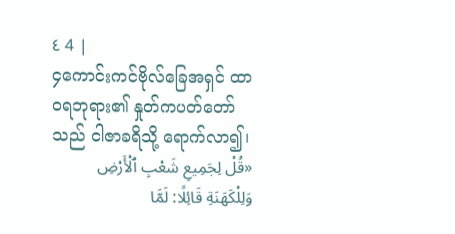٤ 4 |
၄ကောင်းကင်ဗိုလ်ခြေအရှင် ထာဝရဘုရား၏ နှုတ်ကပတ်တော်သည် ငါဇာခရိသို့ ရောက်လာ၍၊
«قُلْ لِجَمِيعِ شَعْبِ ٱلْأَرْضِ وَلِلْكَهَنَةِ قَائِلًا: لَمَّا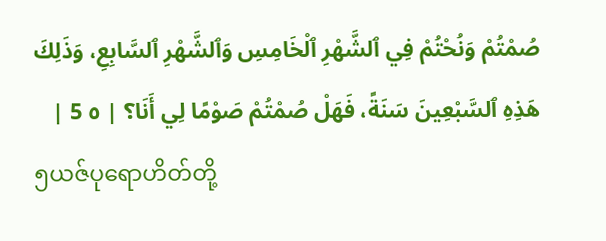صُمْتُمْ وَنُحْتُمْ فِي ٱلشَّهْرِ ٱلْخَامِسِ وَٱلشَّهْرِ ٱلسَّابِعِ، وَذَلِكَ هَذِهِ ٱلسَّبْعِينَ سَنَةً، فَهَلْ صُمْتُمْ صَوْمًا لِي أَنَا؟ | ٥ 5 |
၅ယဇ်ပုရောဟိတ်တို့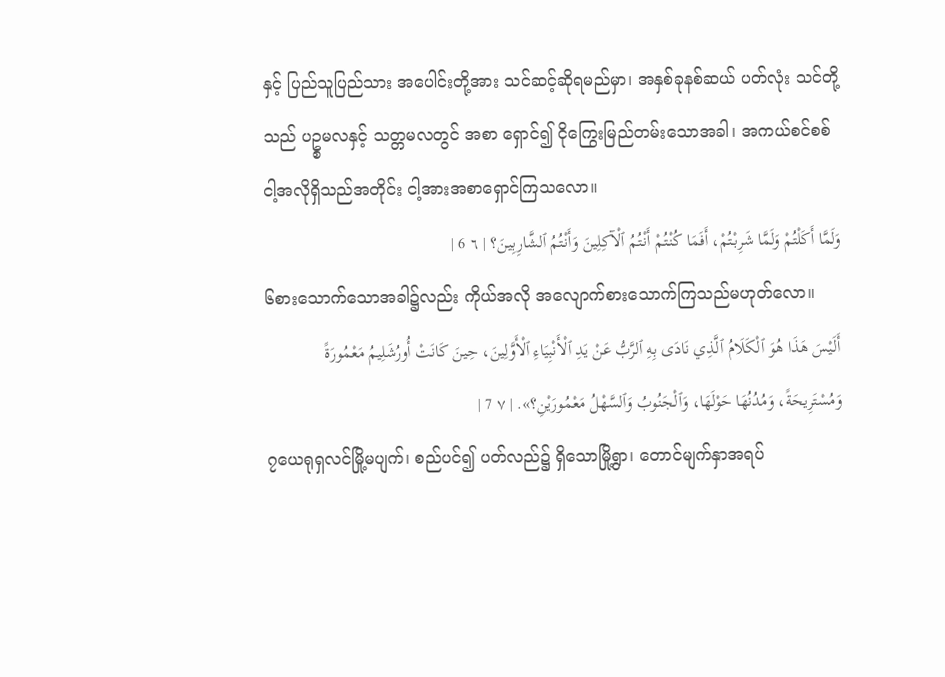နှင့် ပြည်သူပြည်သား အပေါင်းတို့အား သင်ဆင့်ဆိုရမည်မှာ၊ အနှစ်ခုနစ်ဆယ် ပတ်လုံး သင်တို့သည် ပဥ္စမလနှင့် သတ္တမလတွင် အစာ ရှောင်၍ ငိုကြွေးမြည်တမ်းသောအခါ၊ အကယ်စင်စစ် ငါ့အလိုရှိသည်အတိုင်း ငါ့အားအစာရှောင်ကြသလော။
وَلَمَّا أَكَلْتُمْ وَلَمَّا شَرِبْتُمْ، أَفَمَا كُنْتُمْ أَنْتُمُ ٱلْآكِلِينَ وَأَنْتُمُ ٱلشَّارِبِينَ؟ | ٦ 6 |
၆စားသောက်သောအခါ၌လည်း ကိုယ်အလို အလျောက်စားသောက်ကြသည်မဟုတ်လော။
أَلَيْسَ هَذَا هُوَ ٱلْكَلَامُ ٱلَّذِي نَادَى بِهِ ٱلرَّبُّ عَنْ يَدِ ٱلْأَنْبِيَاءِ ٱلْأَوَّلِينَ، حِينَ كَانَتْ أُورُشَلِيمُ مَعْمُورَةً وَمُسْتَرِيحَةً، وَمُدُنُهَا حَوْلَهَا، وَٱلْجَنُوبُ وَٱلسَّهْلُ مَعْمُورَيْنِ؟». | ٧ 7 |
၇ယေရုရှလင်မြို့မပျက်၊ စည်ပင်၍ ပတ်လည်၌ ရှိသောမြို့ရွာ၊ တောင်မျက်နှာအရပ်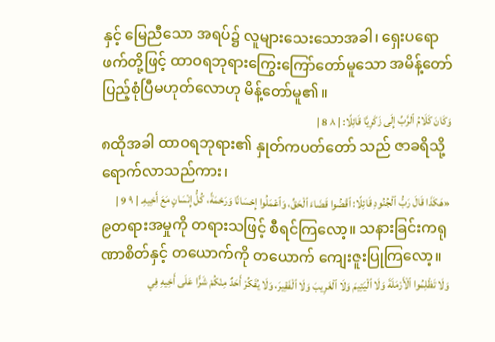နှင့် မြေညီသော အရပ်၌ လူများသေးသောအခါ၊ ရှေးပရောဖက်တို့ဖြင့် ထာဝရဘုရားကြွေးကြော်တော်မူသော အမိန့်တော် ပြည့်စုံပြီမဟုတ်လောဟု မိန့်တော်မူ၏။
وَكَانَ كَلَامُ ٱلرَّبِّ إِلَى زَكَرِيَّا قَائِلًا: | ٨ 8 |
၈ထိုအခါ ထာဝရဘုရား၏ နှုတ်ကပတ်တော် သည် ဇာခရိသို့ ရောက်လာသည်ကား၊
«هَكَذَا قَالَ رَبُّ ٱلْجُنُودِ قَائِلًا: ٱقْضُوا قَضَاءَ ٱلْحَقِّ، وَٱعْمَلُوا إِحْسَانًا وَرَحْمَةً، كُلُّ إِنْسَانٍ مَعَ أَخِيهِ. | ٩ 9 |
၉တရားအမှုကို တရားသဖြင့် စီရင်ကြလော့။ သနားခြင်းကရုဏာစိတ်နှင့် တယောက်ကို တယောက် ကျေးဇူးပြုကြလော့။
وَلَا تَظْلِمُوا ٱلْأَرْمَلَةَ وَلَا ٱلْيَتِيمَ وَلَا ٱلْغَرِيبَ وَلَا ٱلْفَقِيرَ، وَلَا يُفَكِّرْ أَحَدٌ مِنْكُمْ شَرًّا عَلَى أَخِيهِ فِي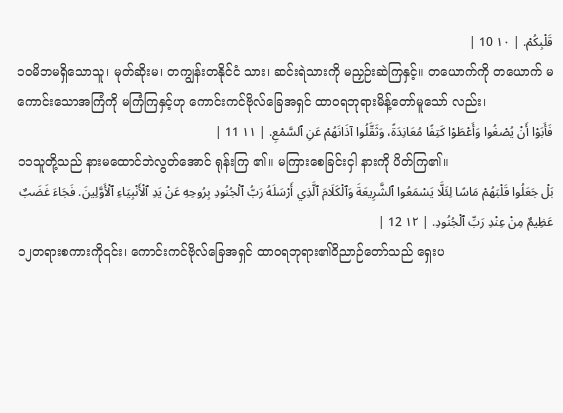قَلْبِكُمْ. | ١٠ 10 |
၁၀မိဘမရှိသောသူ၊ မုတ်ဆိုးမ၊ တကျွန်းတနိုင်ငံ သား၊ ဆင်းရဲသားကို မညှဉ်းဆဲကြနှင့်။ တယောက်ကို တယောက် မကောင်းသောအကြံကို မကြံကြနှင့်ဟု ကောင်းကင်ဗိုလ်ခြေအရှင် ထာဝရဘုရားမိန့်တော်မူသော် လည်း၊
فَأَبَوْا أَنْ يُصْغُوا وَأَعْطَوْا كَتِفًا مُعَانِدَةً، وَثَقَّلُوا آذَانَهُمْ عَنِ ٱلسَّمْعِ. | ١١ 11 |
၁၁သူတို့သည် နားမထောင်ဘဲလွတ်အောင် ရုန်းကြ ၏။ မကြားစေခြင်းငှါ နားကို ပိတ်ကြ၏။
بَلْ جَعَلُوا قَلْبَهُمْ مَاسًا لِئَلَّا يَسْمَعُوا ٱلشَّرِيعَةَ وَٱلْكَلَامَ ٱلَّذِي أَرْسَلَهُ رَبُّ ٱلْجُنُودِ بِرُوحِهِ عَنْ يَدِ ٱلْأَنْبِيَاءِ ٱلْأَوَّلِينَ. فَجَاءَ غَضَبٌ عَظِيمٌ مِنْ عِنْدِ رَبِّ ٱلْجُنُودِ. | ١٢ 12 |
၁၂တရားစကားကို၎င်း၊ ကောင်းကင်ဗိုလ်ခြေအရှင် ထာဝရဘုရား၏ဝိညာဉ်တော်သည် ရှေးပ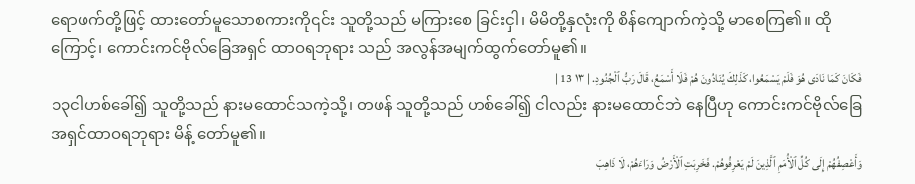ရောဖက်တို့ဖြင့် ထားတော်မူသောစကားကို၎င်း သူတို့သည် မကြားစေ ခြင်းငှါ၊ မိမိတို့နှလုံးကို စိန်ကျောက်ကဲ့သို့ မာစေကြ၏။ ထိုကြောင့်၊ ကောင်းကင်ဗိုလ်ခြေအရှင် ထာဝရဘုရား သည် အလွန်အမျက်ထွက်တော်မူ၏။
فَكَانَ كَمَا نَادَى هُوَ فَلَمْ يَسْمَعُوا، كَذَلِكَ يُنَادُونَ هُمْ فَلَا أَسْمَعُ، قَالَ رَبُّ ٱلْجُنُودِ. | ١٣ 13 |
၁၃ငါဟစ်ခေါ်၍ သူတို့သည် နားမထောင်သကဲ့သို့၊ တဖန် သူတို့သည် ဟစ်ခေါ်၍ ငါလည်း နားမထောင်ဘဲ နေပြီဟု ကောင်းကင်ဗိုလ်ခြေအရှင်ထာဝရဘုရား မိန့် တော်မူ၏။
وَأَعْصِفُهُمْ إِلَى كُلِّ ٱلْأُمَمِ ٱلَّذِينَ لَمْ يَعْرِفُوهُمْ. فَخَرِبَتِ ٱلْأَرْضُ وَرَاءَهُمْ، لَا ذَاهِبَ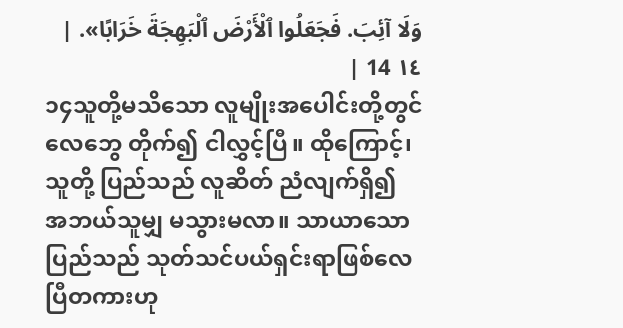وَلَا آئِبَ. فَجَعَلُوا ٱلْأَرْضَ ٱلْبَهِجَةَ خَرَابًا». | ١٤ 14 |
၁၄သူတို့မသိသော လူမျိုးအပေါင်းတို့တွင် လေဘွေ တိုက်၍ ငါလွှင့်ပြီ။ ထိုကြောင့်၊ သူတို့ ပြည်သည် လူဆိတ် ညံလျက်ရှိ၍ အဘယ်သူမျှ မသွားမလာ။ သာယာသော ပြည်သည် သုတ်သင်ပယ်ရှင်းရာဖြစ်လေပြီတကားဟု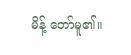မိန့် တော်မူ၏။